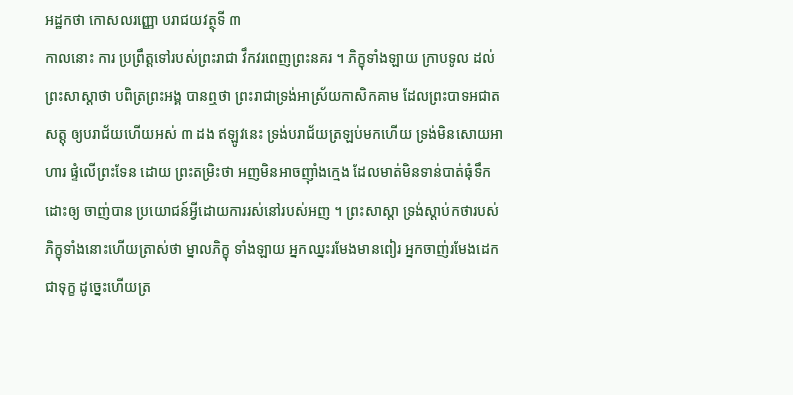អដ្ឋកថា កោសលរញ្ញោ បរាជយវត្ថុទី ៣
កាលនោះ ការ ប្រព្រឹត្តទៅរបស់ព្រះរាជា វឹកវរពេញព្រះនគរ ។ ភិក្ខុទាំងឡាយ ក្រាបទូល ដល់ព្រះសាស្តាថា បពិត្រព្រះអង្គ បានឮថា ព្រះរាជាទ្រង់អាស្រ័យកាសិកគាម ដែលព្រះបាទអជាតសត្តុ ឲ្យបរាជ័យហើយអស់ ៣ ដង ឥឡូវនេះ ទ្រង់បរាជ័យត្រឡប់មកហើយ ទ្រង់មិនសោយអាហារ ផ្ទំលើព្រះទែន ដោយ ព្រះតម្រិះថា អញមិនអាចញ៉ាំងក្មេង ដែលមាត់មិនទាន់បាត់ធុំទឹកដោះឲ្យ ចាញ់បាន ប្រយោជន៍អ្វីដោយការរស់នៅរបស់អញ ។ ព្រះសាស្តា ទ្រង់ស្តាប់កថារបស់ភិក្ខុទាំងនោះហើយត្រាស់ថា ម្នាលភិក្ខុ ទាំងឡាយ អ្នកឈ្នះរមែងមានពៀរ អ្នកចាញ់រមែងដេកជាទុក្ខ ដូច្នេះហើយត្រ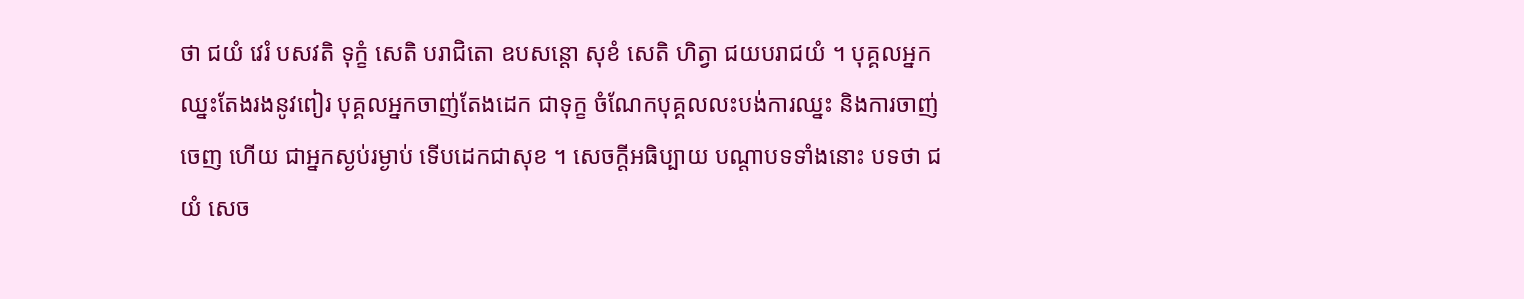ថា ជយំ វេរំ បសវតិ ទុក្ខំ សេតិ បរាជិតោ ឧបសន្តោ សុខំ សេតិ ហិត្វា ជយបរាជយំ ។ បុគ្គលអ្នកឈ្នះតែងរងនូវពៀរ បុគ្គលអ្នកចាញ់តែងដេក ជាទុក្ខ ចំណែកបុគ្គលលះបង់ការឈ្នះ និងការចាញ់ចេញ ហើយ ជាអ្នកស្ងប់រម្ងាប់ ទើបដេកជាសុខ ។ សេចក្តីអធិប្បាយ បណ្តាបទទាំងនោះ បទថា ជយំ សេច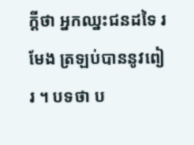ក្តីថា អ្នកឈ្នះជនដទៃ រមែង ត្រឡប់បាននូវពៀរ ។ បទថា ប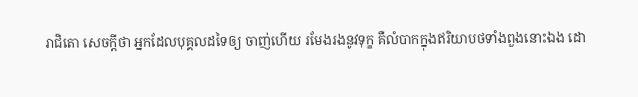រាជិតោ សេចក្តីថា អ្នកដែលបុគ្គលដទៃឲ្យ ចាញ់ហើយ រមែងរងនូវទុក្ខ គឺលំបាកក្នុងឥរិយាបថទាំងពួងនោះឯង ដោ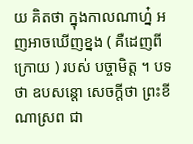យ គិតថា ក្នុងកាលណាហ្ន៎ អញអាចឃើញខ្នង ( គឺដេញពីក្រោយ ) របស់ បច្ចាមិត្ត ។ បទថា ឧបសន្តោ សេចក្តីថា ព្រះខីណាស្រព ជា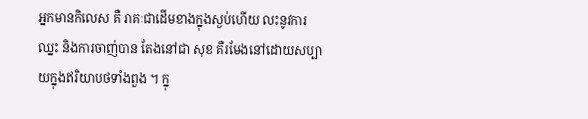អ្នកមានកិលេស គឺ រាគៈជាដើមខាងក្នុងស្ងប់ហើយ លះនូវការឈ្នះ និងការចាញ់បាន តែងនៅជា សុខ គឺរមែងនៅដោយសប្បាយក្នុងឥរិយាបថទាំងពួង ។ ក្នុ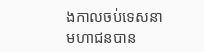ងកាលចប់ទេសនា មហាជនបាន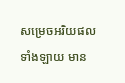សម្រេចអរិយផលទាំងឡាយ មាន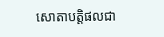សោតាបត្តិផលជា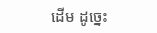ដើម ដូច្នេះ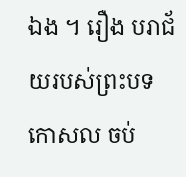ឯង ។ រឿង បរាជ័យរបស់ព្រះបទកោសល ចប់